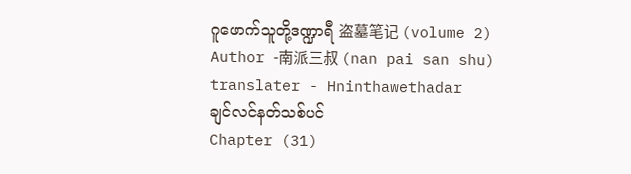ဂူဖောက်သူတို့ဒဏ္ဍာရီ 盗墓笔记 (volume 2)
Author -南派三叔 (nan pai san shu)
translater - Hninthawethadar
ချင်လင်နတ်သစ်ပင်
Chapter (31)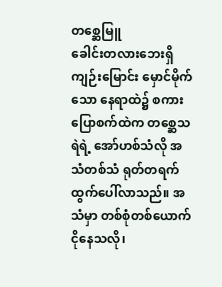တစ္ဆေမြူ
ခေါင်းတလားဘေးရှိ ကျဉ်းမြောင်း မှောင်မိုက်သော နေရာထဲ၌ စကားပြောစက်ထဲက တစ္ဆေသရဲရဲ့ အော်ဟစ်သံလို အသံတစ်သံ ရုတ်တရက် ထွက်ပေါ်လာသည်။ အသံမှာ တစ်စုံတစ်ယောက် ငိုနေသလို၊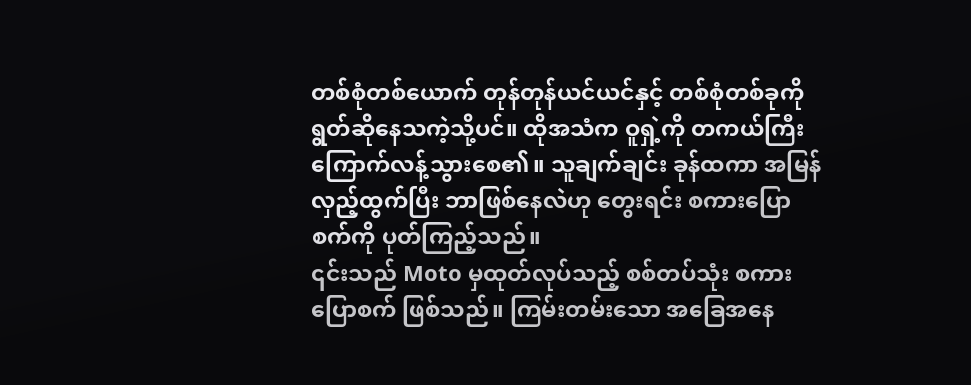တစ်စုံတစ်ယောက် တုန်တုန်ယင်ယင်နှင့် တစ်စုံတစ်ခုကို ရွတ်ဆိုနေသကဲ့သို့ပင်။ ထိုအသံက ဝူရှဲ့ကို တကယ်ကြီး ကြောက်လန့်သွားစေ၏။ သူချက်ချင်း ခုန်ထကာ အမြန်လှည့်ထွက်ပြီး ဘာဖြစ်နေလဲဟု တွေးရင်း စကားပြောစက်ကို ပုတ်ကြည့်သည်။
၎င်းသည် Moto မှထုတ်လုပ်သည့် စစ်တပ်သုံး စကားပြောစက် ဖြစ်သည်။ ကြမ်းတမ်းသော အခြေအနေ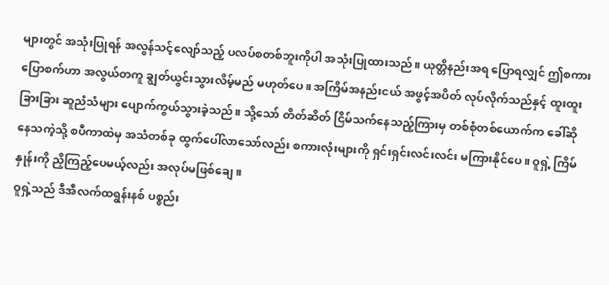များတွင် အသုံးပြုရန် အလွန်သင့်လျော်သည့် ပလပ်စတစ်ဘူးကိုပါ အသုံးပြုထားသည်။ ယုတ္တိနည်းအရ ပြောရလျှင် ဤစကားပြောစက်ဟာ အလွယ်တကူ ချွတ်ယွင်းသွားလိမ့်မည် မဟုတ်ပေ။ အကြိမ်အနည်းငယ် အဖွင့်အပိတ် လုပ်လိုက်သည်နှင့် ထူးထူးခြားခြား ဆူညံသံများ ပျောက်ကွယ်သွားခဲ့သည်။ သို့သော် တိတ်ဆိတ် ငြိမ်သက်နေသည့်ကြားမှ တစ်စုံတစ်ယောက်က ခေါ်ဆိုနေသကဲ့သို့ စပီကာထဲမှ အသံတစ်ခု ထွက်ပေါ်လာသော်လည်း စကားလုံးများကို ရှင်းရှင်းလင်းလင်း မကြားနိုင်ပေ။ ဝူရှဲ့ ကြိမ်နှုန်းကို ညှိကြည့်ပေမယ့်လည်း အလုပ်မဖြစ်ချေ။
ဝူရှဲ့သည် ဒီအီလက်ထရွန်းနစ် ပစ္စည်း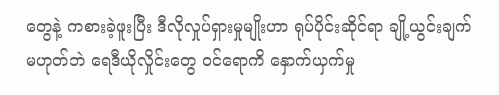တွေနဲ့ ကစားခဲ့ဖူးပြီး ဒီလိုလှုပ်ရှားမှုမျိုးဟာ ရုပ်ပိုင်းဆိုင်ရာ ချို့ယွင်းချက် မဟုတ်ဘဲ ရေဒီယိုလှိုင်းတွေ ဝင်ရောကိ နှောက်ယှက်မှု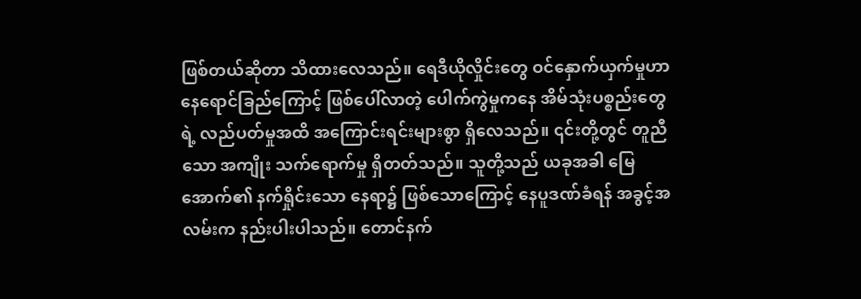ဖြစ်တယ်ဆိုတာ သိထားလေသည်။ ရေဒီယိုလှိုင်းတွေ ဝင်နှောက်ယှက်မှုဟာ နေရောင်ခြည်ကြောင့် ဖြစ်ပေါ်လာတဲ့ ပေါက်ကွဲမှုကနေ အိမ်သုံးပစ္စည်းတွေရဲ့ လည်ပတ်မှုအထိ အကြောင်းရင်းများစွာ ရှိလေသည်။ ၎င်းတို့တွင် တူညီသော အကျိုး သက်ရောက်မှု ရှိတတ်သည်။ သူတို့သည် ယခုအခါ မြေအောက်၏ နက်ရှိုင်းသော နေရာ၌ ဖြစ်သောကြောင့် နေပူဒဏ်ခံရန် အခွင့်အလမ်းက နည်းပါးပါသည်။ တောင်နက်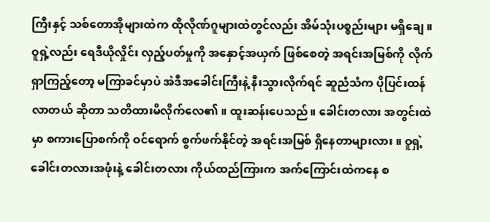ကြီးနှင့် သစ်တောအိုများထဲက ထိုလိုဏ်ဂူများထဲတွင်လည်း အိမ်သုံးပစ္စည်းများ မရှိချေ။
ဝူရှဲ့လည်း ရေဒီယိုလှိုင်း လှည့်ပတ်မှုကို အနှောင့်အယှက် ဖြစ်စေတဲ့ အရင်းအမြစ်ကို လိုက်ရှာကြည့်တော့ မကြာခင်မှာပဲ အဲဒီအခေါင်းကြီးနဲ့ နီးသွားလိုက်ရင် ဆူညံသံက ပိုပြင်းထန်လာတယ် ဆိုတာ သတိထားမိလိုက်လေ၏။ ထူးဆန်းပေသည်။ ခေါင်းတလား အတွင်းထဲမှာ စကားပြောစက်ကို ဝင်ရောက် စွက်ဖက်နိုင်တဲ့ အရင်းအမြစ် ရှိနေတာများလား။ ဝူရှဲ့ ခေါင်းတလားအဖုံးနဲ့ ခေါင်းတလား ကိုယ်ထည်ကြားက အက်ကြောင်းထဲကနေ စ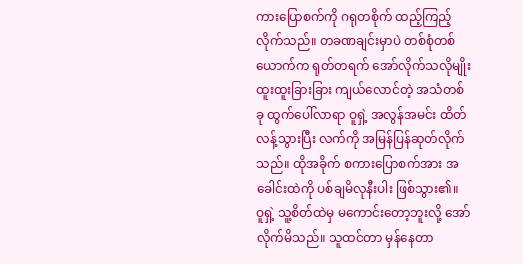ကားပြောစက်ကို ဂရုတစိုက် ထည့်ကြည့်လိုက်သည်။ တခဏချင်းမှာပဲ တစ်စုံတစ်ယောက်က ရုတ်တရက် အော်လိုက်သလိုမျိုး ထူးထူးခြားခြား ကျယ်လောင်တဲ့ အသံတစ်ခု ထွက်ပေါ်လာရာ ဝူရှဲ့ အလွန်အမင်း ထိတ်လန့်သွားပြီး လက်ကို အမြန်ပြန်ဆုတ်လိုက်သည်။ ထိုအခိုက် စကားပြောစက်အား အခေါင်းထဲကို ပစ်ချမိလုနီးပါး ဖြစ်သွား၏။
ဝူရှဲ့ သူ့စိတ်ထဲမှ မကောင်းတော့ဘူးလို့ အော်လိုက်မိသည်။ သူထင်တာ မှန်နေတာ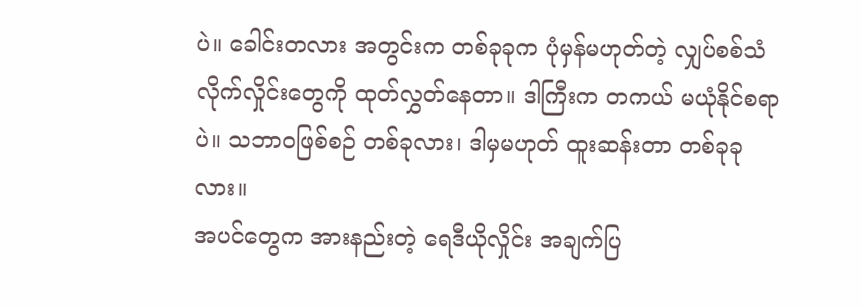ပဲ။ ခေါင်းတလား အတွင်းက တစ်ခုခုက ပုံမှန်မဟုတ်တဲ့ လျှပ်စစ်သံလိုက်လှိုင်းတွေကို ထုတ်လွှတ်နေတာ။ ဒါကြီးက တကယ် မယုံနိုင်စရာပဲ။ သဘာဝဖြစ်စဉ် တစ်ခုလား၊ ဒါမှမဟုတ် ထူးဆန်းတာ တစ်ခုခုလား။
အပင်တွေက အားနည်းတဲ့ ရေဒီယိုလှိုင်း အချက်ပြ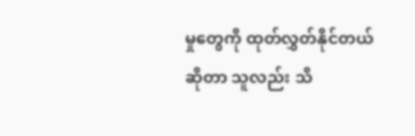မှုတွေကို ထုတ်လွှတ်နိုင်တယ် ဆိုတာ သူလည်း သိ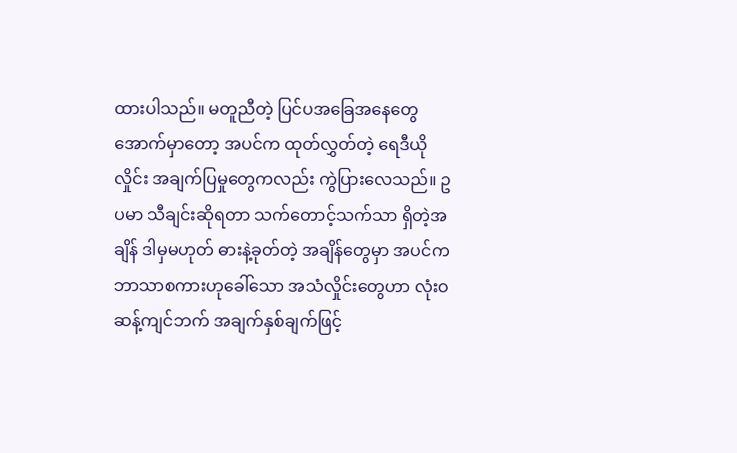ထားပါသည်။ မတူညီတဲ့ ပြင်ပအခြေအနေတွေ အောက်မှာတော့ အပင်က ထုတ်လွှတ်တဲ့ ရေဒီယိုလှိုင်း အချက်ပြမှုတွေကလည်း ကွဲပြားလေသည်။ ဥပမာ သီချင်းဆိုရတာ သက်တောင့်သက်သာ ရှိတဲ့အချိန် ဒါမှမဟုတ် ဓားနဲ့ခုတ်တဲ့ အချိန်တွေမှာ အပင်က ဘာသာစကားဟုခေါ်သော အသံလှိုင်းတွေဟာ လုံးဝဆန့်ကျင်ဘက် အချက်နှစ်ချက်ဖြင့်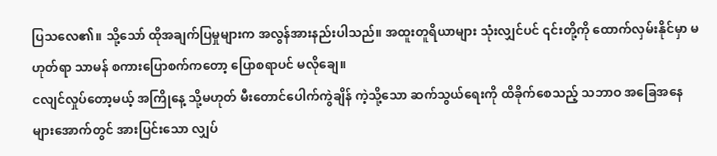ပြသလေ၏။ သို့သော် ထိုအချက်ပြမှုများက အလွန်အားနည်းပါသည်။ အထူးတူရိယာများ သုံးလျှင်ပင် ၎င်းတို့ကို ထောက်လှမ်းနိုင်မှာ မဟုတ်ရာ သာမန် စကားပြောစက်ကတော့ ပြောစရာပင် မလိုချေ။
ငလျင်လှုပ်တော့မယ့် အကြိုနေ့ သို့မဟုတ် မီးတောင်ပေါက်ကွဲချိန် ကဲ့သို့သော ဆက်သွယ်ရေးကို ထိခိုက်စေသည့် သဘာဝ အခြေအနေများအောက်တွင် အားပြင်းသော လျှပ်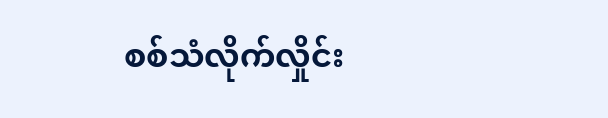စစ်သံလိုက်လှိုင်း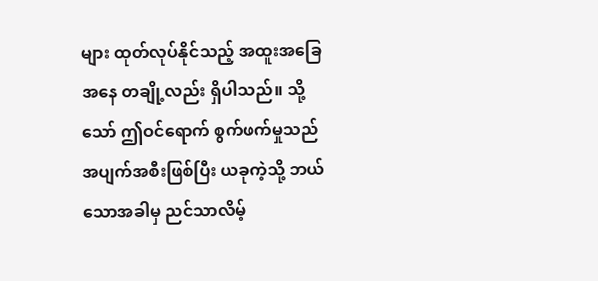များ ထုတ်လုပ်နိုင်သည့် အထူးအခြေအနေ တချို့လည်း ရှိပါသည်။ သို့သော် ဤဝင်ရောက် စွက်ဖက်မှုသည် အပျက်အစီးဖြစ်ပြီး ယခုကဲ့သို့ ဘယ်သောအခါမှ ညင်သာလိမ့်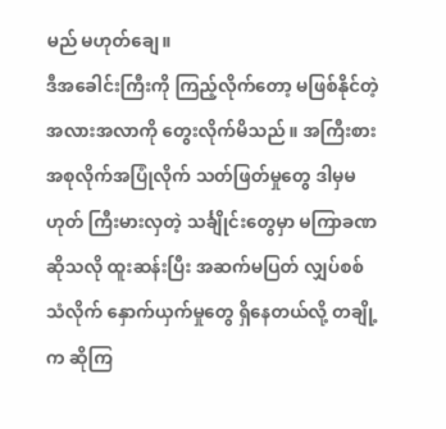မည် မဟုတ်ချေ။
ဒီအခေါင်းကြီးကို ကြည့်လိုက်တော့ မဖြစ်နိုင်တဲ့ အလားအလာကို တွေးလိုက်မိသည်။ အကြီးစား အစုလိုက်အပြုံလိုက် သတ်ဖြတ်မှုတွေ ဒါမှမဟုတ် ကြီးမားလှတဲ့ သင်္ချိုင်းတွေမှာ မကြာခဏဆိုသလို ထူးဆန်းပြီး အဆက်မပြတ် လျှပ်စစ်သံလိုက် နှောက်ယှက်မှုတွေ ရှိနေတယ်လို့ တချို့က ဆိုကြ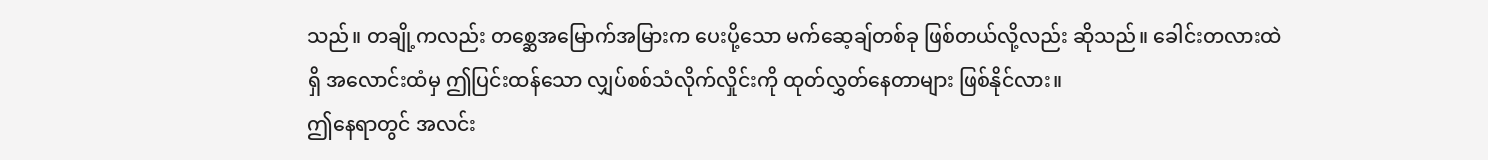သည်။ တချို့ကလည်း တစ္ဆေအမြောက်အမြားက ပေးပို့သော မက်ဆေ့ချ်တစ်ခု ဖြစ်တယ်လို့လည်း ဆိုသည်။ ခေါင်းတလားထဲရှိ အလောင်းထံမှ ဤပြင်းထန်သော လျှပ်စစ်သံလိုက်လှိုင်းကို ထုတ်လွှတ်နေတာများ ဖြစ်နိုင်လား။
ဤနေရာတွင် အလင်း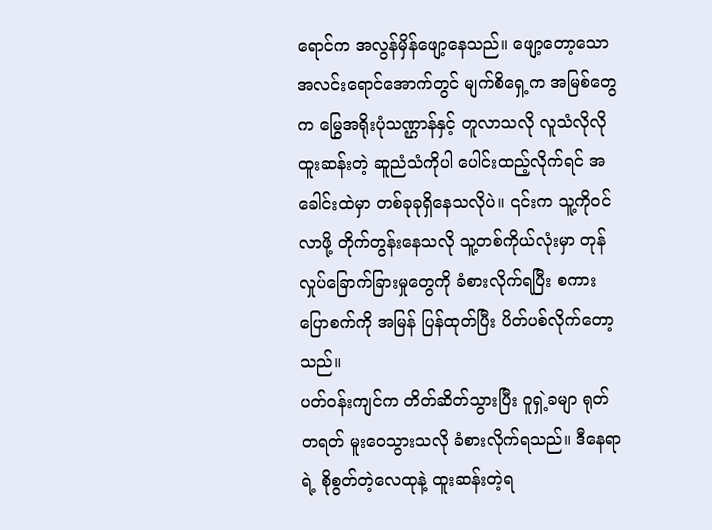ရောင်က အလွန်မှိန်ဖျော့နေသည်။ ဖျော့တော့သော အလင်းရောင်အောက်တွင် မျက်စိရှေ့က အမြစ်တွေက မြွေအရိုးပုံသဏ္ဌာန်နှင့် တူလာသလို လူသံလိုလို ထူးဆန်းတဲ့ ဆူညံသံကိုပါ ပေါင်းထည့်လိုက်ရင် အခေါင်းထဲမှာ တစ်ခုခုရှိနေသလိုပဲ။ ၎င်းက သူ့ကိုဝင်လာဖို့ တိုက်တွန်းနေသလို သူ့တစ်ကိုယ်လုံးမှာ တုန်လှုပ်ခြောက်ခြားမှုတွေကို ခံစားလိုက်ရပြီး စကားပြောစက်ကို အမြန် ပြန်ထုတ်ပြီး ပိတ်ပစ်လိုက်တော့သည်။
ပတ်ဝန်းကျင်က တိတ်ဆိတ်သွားပြီး ဝူရှဲ့ခမျာ ရုတ်တရတ် မူးဝေသွားသလို ခံစားလိုက်ရသည်။ ဒီနေရာရဲ့ စိုစွတ်တဲ့လေထုနဲ့ ထူးဆန်းတဲ့ရ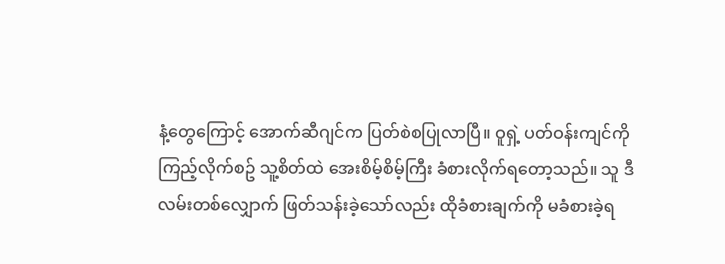နံ့တွေကြောင့် အောက်ဆီဂျင်က ပြတ်စဲစပြုလာပြီ။ ဝူရှဲ့ ပတ်ဝန်းကျင်ကို ကြည့်လိုက်စဥ် သူ့စိတ်ထဲ အေးစိမ့်စိမ့်ကြီး ခံစားလိုက်ရတော့သည်။ သူ ဒီလမ်းတစ်လျှောက် ဖြတ်သန်းခဲ့သော်လည်း ထိုခံစားချက်ကို မခံစားခဲ့ရ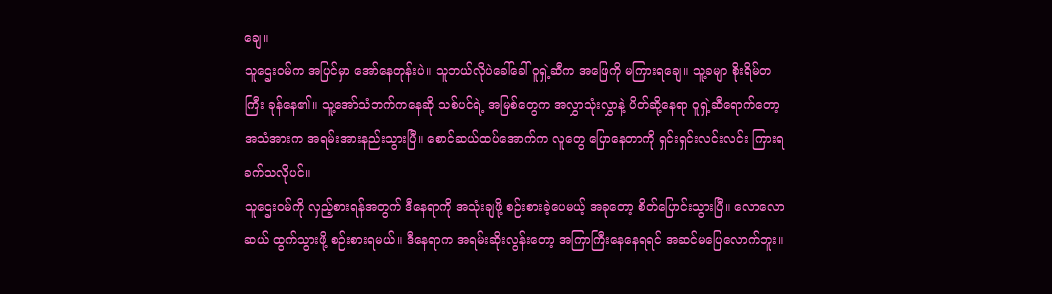ချေ။
သူဌေးဝမ်က အပြင်မှာ အော်နေတုန်းပဲ။ သူဘယ်လိုပဲခေါ်ခေါ် ဝူရှဲ့ဆီက အဖြေကို မကြားရချေ။ သူ့ခမျာ စိုးရိမ်တကြီး ခုန်နေ၏။ သူ့အော်သံဘက်ကနေဆို သစ်ပင်ရဲ့ အမြစ်တွေက အလွှာသုံးလွှာနဲ့ ပိတ်ဆို့နေရာ ဝူရှဲ့ဆီရောက်တော့ အသံအားက အရမ်းအားနည်းသွားပြီ။ စောင်ဆယ်ထပ်အောက်က လူတွေ ပြောနေတာကို ရှင်းရှင်းလင်းလင်း ကြားရခက်သလိုပင်။
သူဌေးဝမ်ကို လှည့်စားရန်အတွက် ဒီနေရာကို အသုံးချဖို့ စဉ်းစားခဲ့ပေမယ့် အခုတော့ စိတ်ပြောင်းသွားပြီ။ လောလောဆယ် ထွက်သွားဖို့ စဉ်းစားရမယ်။ ဒီနေရာက အရမ်းဆိုးလွန်းတော့ အကြာကြီးနေနေရရင် အဆင်မပြေလောက်ဘူး။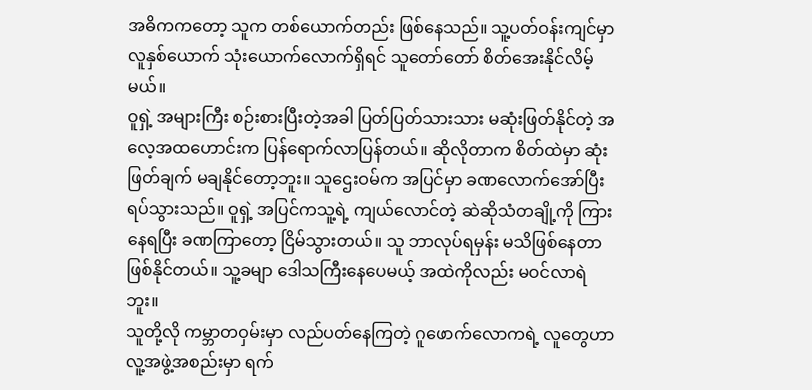အဓိကကတော့ သူက တစ်ယောက်တည်း ဖြစ်နေသည်။ သူ့ပတ်ဝန်းကျင်မှာ လူနှစ်ယောက် သုံးယောက်လောက်ရှိရင် သူတော်တော် စိတ်အေးနိုင်လိမ့်မယ်။
ဝူရှဲ့ အများကြီး စဉ်းစားပြီးတဲ့အခါ ပြတ်ပြတ်သားသား မဆုံးဖြတ်နိုင်တဲ့ အလေ့အထဟောင်းက ပြန်ရောက်လာပြန်တယ်။ ဆိုလိုတာက စိတ်ထဲမှာ ဆုံးဖြတ်ချက် မချနိုင်တော့ဘူး။ သူဌေးဝမ်က အပြင်မှာ ခဏလောက်အော်ပြီး ရပ်သွားသည်။ ဝူရှဲ့ အပြင်ကသူ့ရဲ့ ကျယ်လောင်တဲ့ ဆဲဆိုသံတချို့ကို ကြားနေရပြီး ခဏကြာတော့ ငြိမ်သွားတယ်။ သူ ဘာလုပ်ရမှန်း မသိဖြစ်နေတာ ဖြစ်နိုင်တယ်။ သူ့ခမျာ ဒေါသကြီးနေပေမယ့် အထဲကိုလည်း မဝင်လာရဲဘူး။
သူတို့လို ကမ္ဘာတဝှမ်းမှာ လည်ပတ်နေကြတဲ့ ဂူဖောက်လောကရဲ့ လူတွေဟာ လူ့အဖွဲ့အစည်းမှာ ရက်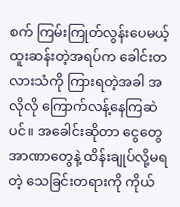စက် ကြမ်းကြုတ်လွန်းပေမယ့် ထူးဆန်းတဲ့အရပ်က ခေါင်းတလားသံကို ကြားရတဲ့အခါ အလိုလို ကြောက်လန့်နေကြဆဲပင်။ အခေါင်းဆိုတာ ငွေတွေ အာဏာတွေနဲ့ ထိန်းချုပ်လို့မရတဲ့ သေခြင်းတရားကို ကိုယ်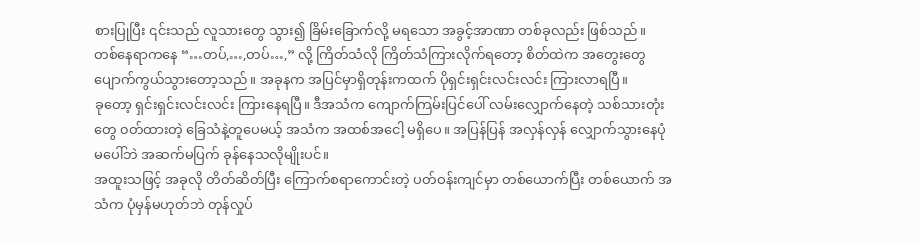စားပြုပြီး ၎င်းသည် လူသားတွေ သွား၍ ခြိမ်းခြောက်လို့ မရသော အခွင့်အာဏာ တစ်ခုလည်း ဖြစ်သည်။
တစ်နေရာကနေ “…တပ်,…,တပ်…,” လို့ ကြိတ်သံလို ကြိတ်သံကြားလိုက်ရတော့ စိတ်ထဲက အတွေးတွေ ပျောက်ကွယ်သွားတော့သည်။ အခုနက အပြင်မှာရှိတုန်းကထက် ပိုရှင်းရှင်းလင်းလင်း ကြားလာရပြီ။
ခုတော့ ရှင်းရှင်းလင်းလင်း ကြားနေရပြီ။ ဒီအသံက ကျောက်ကြမ်းပြင်ပေါ် လမ်းလျှောက်နေတဲ့ သစ်သားတုံးတွေ ၀တ်ထားတဲ့ ခြေသံနဲ့တူပေမယ့် အသံက အထစ်အငေါ့ မရှိပေ။ အပြန်ပြန် အလှန်လှန် လျှောက်သွားနေပုံမပေါ်ဘဲ အဆက်မပြက် ခုန်နေသလိုမျိုးပင်။
အထူးသဖြင့် အခုလို တိတ်ဆိတ်ပြီး ကြောက်စရာကောင်းတဲ့ ပတ်ဝန်းကျင်မှာ တစ်ယောက်ပြီး တစ်ယောက် အသံက ပုံမှန်မဟုတ်ဘဲ တုန်လှုပ်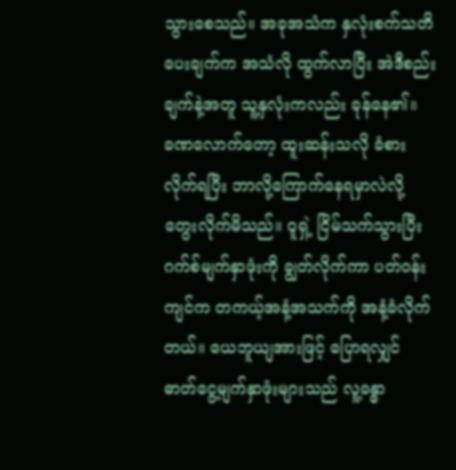သွားစေသည်။ အခုအသံက နှလုံးစက်သတိပေးချက်က အသံလို ထွက်လာပြီး အဲဒီစည်းချက်နဲ့အတူ သူ့နှလုံးကလည်း ခုန်နေ၏။
ခဏလောက်တော့ ထူးဆန်းသလို ခံစားလိုက်ရပြီး ဘာလို့ကြောက်နေရမှာလဲလို့ တွေးလိုက်မိသည်။ ဝူရှဲ့ ငြိမ်သက်သွားပြီး ဂက်စ်မျက်နှာဖုံးကို ချွတ်လိုက်ကာ ပတ်ဝန်းကျင်က တကယ့်အနံ့အသက်ကို အနံ့ခံလိုက်တယ်။ ယေဘူယျအားဖြင့် ပြောရလျှင် ဓာတ်ငွေ့မျက်နှာဖုံးများသည် လူ့ခန္ဓာ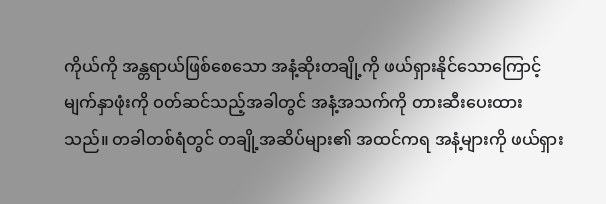ကိုယ်ကို အန္တရာယ်ဖြစ်စေသော အနံ့ဆိုးတချို့ကို ဖယ်ရှားနိုင်သောကြောင့် မျက်နှာဖုံးကို ဝတ်ဆင်သည့်အခါတွင် အနံ့အသက်ကို တားဆီးပေးထားသည်။ တခါတစ်ရံတွင် တချို့အဆိပ်များ၏ အထင်ကရ အနံ့များကို ဖယ်ရှား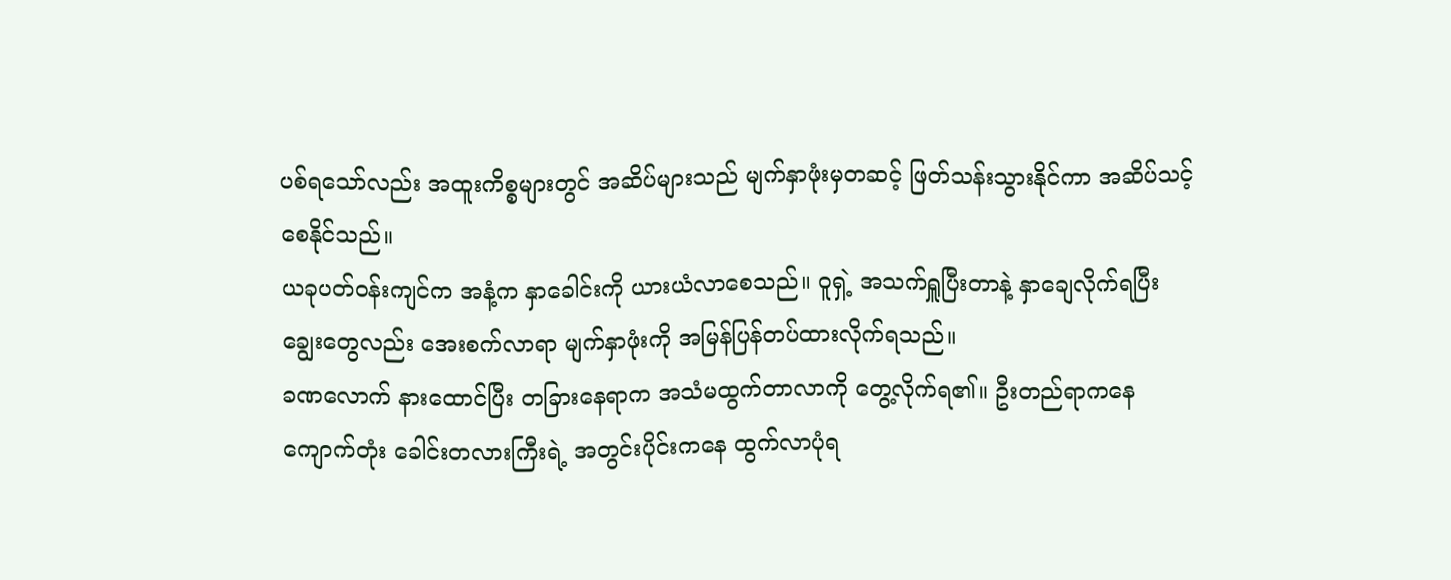ပစ်ရသော်လည်း အထူးကိစ္စများတွင် အဆိပ်များသည် မျက်နှာဖုံးမှတဆင့် ဖြတ်သန်းသွားနိုင်ကာ အဆိပ်သင့်စေနိုင်သည်။
ယခုပတ်ဝန်းကျင်က အနံ့က နှာခေါင်းကို ယားယံလာစေသည်။ ဝူရှဲ့ အသက်ရှူပြီးတာနဲ့ နှာချေလိုက်ရပြီး ချွေးတွေလည်း အေးစက်လာရာ မျက်နှာဖုံးကို အမြန်ပြန်တပ်ထားလိုက်ရသည်။
ခဏလောက် နားထောင်ပြီး တခြားနေရာက အသံမထွက်တာလာကို တွေ့လိုက်ရ၏။ ဦးတည်ရာကနေ ကျောက်တုံး ခေါင်းတလားကြီးရဲ့ အတွင်းပိုင်းကနေ ထွက်လာပုံရ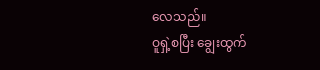လေသည်။
ဝူရှဲ့စပြီး ချွေးထွက်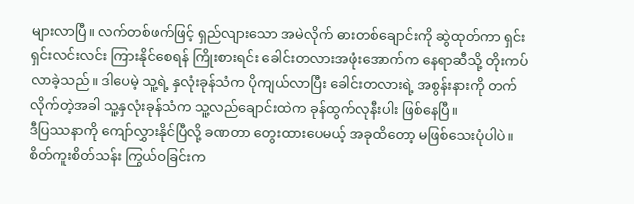များလာပြီ။ လက်တစ်ဖက်ဖြင့် ရှည်လျားသော အမဲလိုက် ဓားတစ်ချောင်းကို ဆွဲထုတ်ကာ ရှင်းရှင်းလင်းလင်း ကြားနိုင်စေရန် ကြိုးစားရင်း ခေါင်းတလားအဖုံးအောက်က နေရာဆီသို့ တိုးကပ်လာခဲ့သည်။ ဒါပေမဲ့ သူ့ရဲ့ နှလုံးခုန်သံက ပိုကျယ်လာပြီး ခေါင်းတလားရဲ့ အစွန်းနားကို တက်လိုက်တဲ့အခါ သူ့နှလုံးခုန်သံက သူ့လည်ချောင်းထဲက ခုန်ထွက်လုနီးပါး ဖြစ်နေပြီ။
ဒီပြဿနာကို ကျော်လွှားနိုင်ပြီလို့ ခဏတာ တွေးထားပေမယ့် အခုထိတော့ မဖြစ်သေးပုံပါပဲ။ စိတ်ကူးစိတ်သန်း ကြွယ်ဝခြင်းက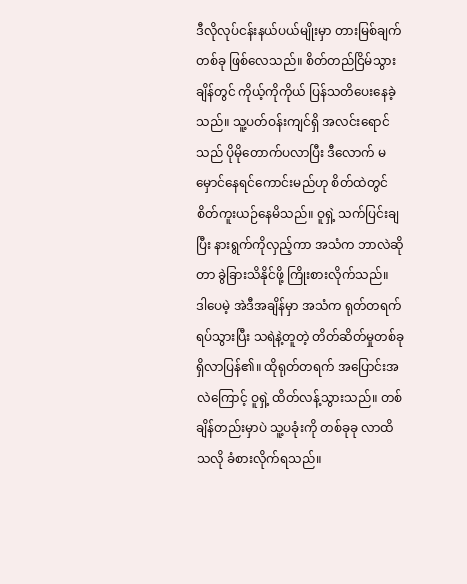ဒီလိုလုပ်ငန်းနယ်ပယ်မျိုးမှာ တားမြစ်ချက်တစ်ခု ဖြစ်လေသည်။ စိတ်တည်ငြိမ်သွားချိန်တွင် ကိုယ့်ကိုကိုယ် ပြန်သတိပေးနေခဲ့သည်။ သူ့ပတ်ဝန်းကျင်ရှိ အလင်းရောင်သည် ပိုမိုတောက်ပလာပြီး ဒီလောက် မမှောင်နေရင်ကောင်းမည်ဟု စိတ်ထဲတွင် စိတ်ကူးယဉ်နေမိသည်။ ဝူရှဲ့ သက်ပြင်းချပြီး နားရွက်ကိုလှည့်ကာ အသံက ဘာလဲဆိုတာ ခွဲခြားသိနိုင်ဖို့ ကြိုးစားလိုက်သည်။
ဒါပေမဲ့ အဲဒီအချိန်မှာ အသံက ရုတ်တရက် ရပ်သွားပြီး သရဲနဲ့တူတဲ့ တိတ်ဆိတ်မှုတစ်ခု ရှိလာပြန်၏။ ထိုရုတ်တရက် အပြောင်းအလဲကြောင့် ဝူရှဲ့ ထိတ်လန့်သွားသည်။ တစ်ချိန်တည်းမှာပဲ သူ့ပခုံးကို တစ်ခုခု လာထိသလို ခံစားလိုက်ရသည်။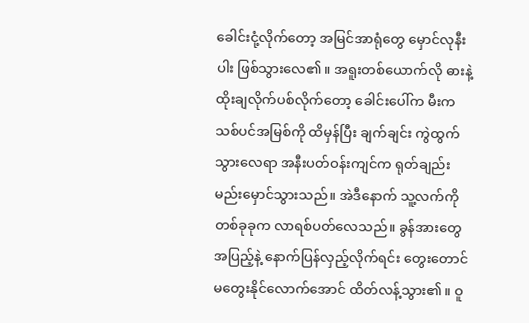ခေါင်းငုံ့လိုက်တော့ အမြင်အာရုံတွေ မှောင်လုနီးပါး ဖြစ်သွားလေ၏။ အရူးတစ်ယောက်လို ဓားနဲ့ ထိုးချလိုက်ပစ်လိုက်တော့ ခေါင်းပေါ်က မီးက သစ်ပင်အမြစ်ကို ထိမှန်ပြီး ချက်ချင်း ကွဲထွက်သွားလေရာ အနီးပတ်ဝန်းကျင်က ရုတ်ချည်း မည်းမှောင်သွားသည်။ အဲဒီနောက် သူ့လက်ကို တစ်ခုခုက လာရစ်ပတ်လေသည်။ ခွန်အားတွေအပြည့်နဲ့ နောက်ပြန်လှည့်လိုက်ရင်း တွေးတောင် မတွေးနိုင်လောက်အောင် ထိတ်လန့်သွား၏။ ဝူ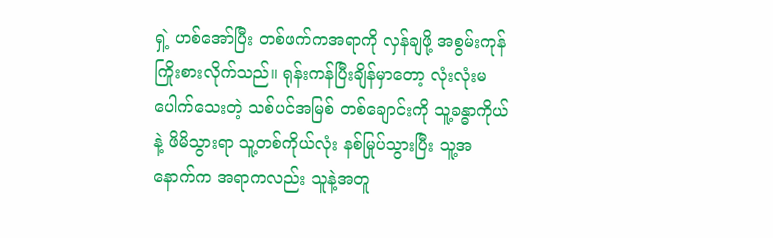ရှဲ့ ဟစ်အော်ပြီး တစ်ဖက်ကအရာကို လှန်ချဖို့ အစွမ်းကုန် ကြိုးစားလိုက်သည်။ ရုန်းကန်ပြီးချိန်မှာတော့ လုံးလုံးမပေါက်သေးတဲ့ သစ်ပင်အမြစ် တစ်ချောင်းကို သူ့ခန္ဓာကိုယ်နဲ့ ဖိမိသွားရာ သူ့တစ်ကိုယ်လုံး နစ်မြုပ်သွားပြီး သူ့အနောက်က အရာကလည်း သူနဲ့အတူ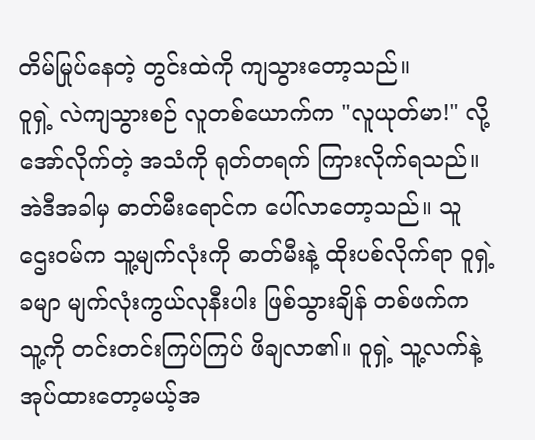တိမ်မြုပ်နေတဲ့ တွင်းထဲကို ကျသွားတော့သည်။
ဝူရှဲ့ လဲကျသွားစဉ် လူတစ်ယောက်က "လူယုတ်မာ!" လို့အော်လိုက်တဲ့ အသံကို ရုတ်တရက် ကြားလိုက်ရသည်။ အဲဒီအခါမှ ဓာတ်မီးရောင်က ပေါ်လာတော့သည်။ သူဌေးဝမ်က သူ့မျက်လုံးကို ဓာတ်မီးနဲ့ ထိုးပစ်လိုက်ရာ ဝူရှဲ့ခမျာ မျက်လုံးကွယ်လုနီးပါး ဖြစ်သွားချိန် တစ်ဖက်က သူ့ကို တင်းတင်းကြပ်ကြပ် ဖိချလာ၏။ ဝူရှဲ့ သူ့လက်နဲ့ အုပ်ထားတော့မယ့်အ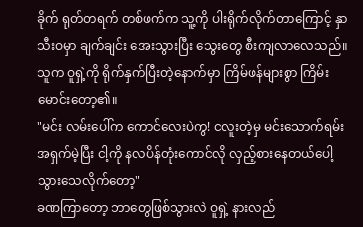ခိုက် ရုတ်တရက် တစ်ဖက်က သူ့ကို ပါးရိုက်လိုက်တာကြောင့် နှာသီးဝမှာ ချက်ချင်း အေးသွားပြီး သွေးတွေ စီးကျလာလေသည်။
သူက ဝူရှဲ့ကို ရိုက်နှက်ပြီးတဲ့နောက်မှာ ကြိမ်ဖန်များစွာ ကြိမ်းမောင်းတော့၏။
"မင်း လမ်းပေါ်က ကောင်လေးပဲကွ! ငလူးတဲ့မှ မင်းသောက်ရမ်း အရှက်မဲ့ပြီး ငါ့ကို နလပိန်တုံးကောင်လို လှည့်စားနေတယ်ပေါ့ သွားသေလိုက်တော့"
ခဏကြာတော့ ဘာတွေဖြစ်သွားလဲ ဝူရှဲ့ နားလည်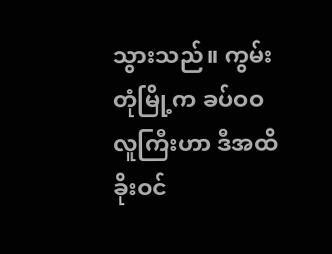သွားသည်။ ကွမ်းတုံမြို့က ခပ်ဝဝလူကြီးဟာ ဒီအထိ ခိုးဝင်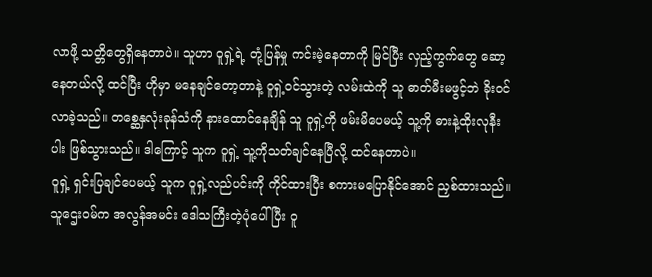လာဖို့ သတ္တိတွေရှိနေတာပဲ။ သူဟာ ဝူရှဲ့ရဲ့ တုံ့ပြန်မှု ကင်းမဲ့နေတာကို မြင်ပြီး လှည့်ကွက်တွေ ဆော့နေတယ်လို့ ထင်ပြီး ဟိုမှာ မနေချင်တော့တာနဲ့ ဝူရှဲ့ဝင်သွားတဲ့ လမ်းထဲကို သူ ဓာတ်မီးမဖွင့်ဘဲ ခိုးဝင်လာခဲ့သည်။ တစ္ဆေနှလုံးခုန်သံကို နားထောင်နေချိန် သူ ဝူရှဲ့ကို ဖမ်းမိပေမယ့် သူ့ကို ဓားနဲ့ထိုးလုနီးပါး ဖြစ်သွားသည်။ ဒါကြောင့် သူက ဝူရှဲ့ သူ့ကိုသတ်ချင်နေပြီလို့ ထင်နေတာပဲ။
ဝူရှဲ့ ရှင်းပြချင်ပေမယ့် သူက ဝူရှဲ့လည်ပင်းကို ကိုင်ထားပြီး စကားမပြောနိုင်အောင် ညှစ်ထားသည်။ သူဌေးဝမ်က အလွန်အမင်း ဒေါသကြီးတဲ့ပုံပေါ်ပြီး ဝူ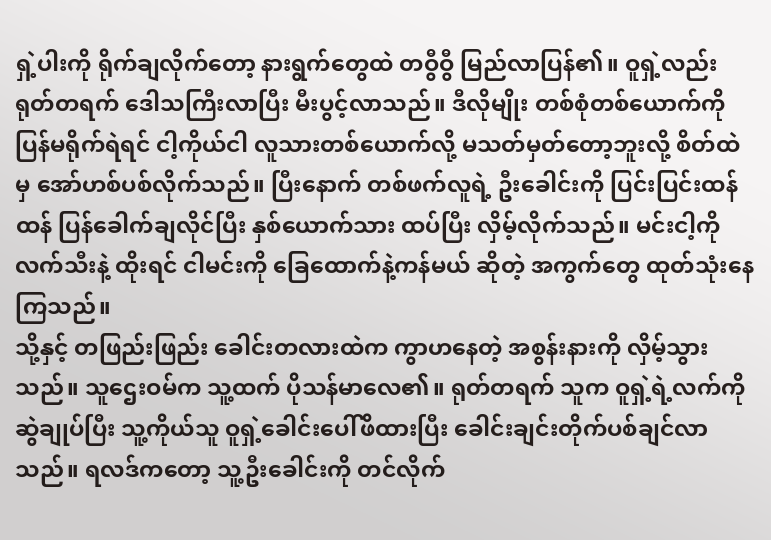ရှဲ့ပါးကို ရိုက်ချလိုက်တော့ နားရွက်တွေထဲ တဝွီဝွီ မြည်လာပြန်၏။ ဝူရှဲ့လည်း ရုတ်တရက် ဒေါသကြီးလာပြီး မီးပွင့်လာသည်။ ဒီလိုမျိုး တစ်စုံတစ်ယောက်ကို ပြန်မရိုက်ရဲရင် ငါ့ကိုယ်ငါ လူသားတစ်ယောက်လို့ မသတ်မှတ်တော့ဘူးလို့ စိတ်ထဲမှ အော်ဟစ်ပစ်လိုက်သည်။ ပြီးနောက် တစ်ဖက်လူရဲ့ ဦးခေါင်းကို ပြင်းပြင်းထန်ထန် ပြန်ခေါက်ချလိုင်ပြီး နှစ်ယောက်သား ထပ်ပြီး လှိမ့်လိုက်သည်။ မင်းငါ့ကို လက်သီးနဲ့ ထိုးရင် ငါမင်းကို ခြေထောက်နဲ့ကန်မယ် ဆိုတဲ့ အကွက်တွေ ထုတ်သုံးနေကြသည်။
သို့နှင့် တဖြည်းဖြည်း ခေါင်းတလားထဲက ကွာဟနေတဲ့ အစွန်းနားကို လှိမ့်သွားသည်။ သူဌေးဝမ်က သူ့ထက် ပိုသန်မာလေ၏။ ရုတ်တရက် သူက ဝူရှဲ့ရဲ့လက်ကို ဆွဲချုပ်ပြီး သူ့ကိုယ်သူ ဝူရှဲ့ခေါင်းပေါ်ဖိထားပြီး ခေါင်းချင်းတိုက်ပစ်ချင်လာသည်။ ရလဒ်ကတော့ သူ့ဦးခေါင်းကို တင်လိုက်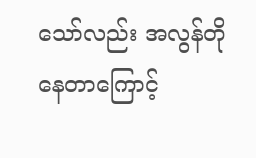သော်လည်း အလွန်တိုနေတာကြောင့်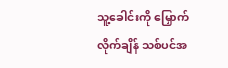သူ့ခေါင်းကို မြှောက်လိုက်ချိန် သစ်ပင်အ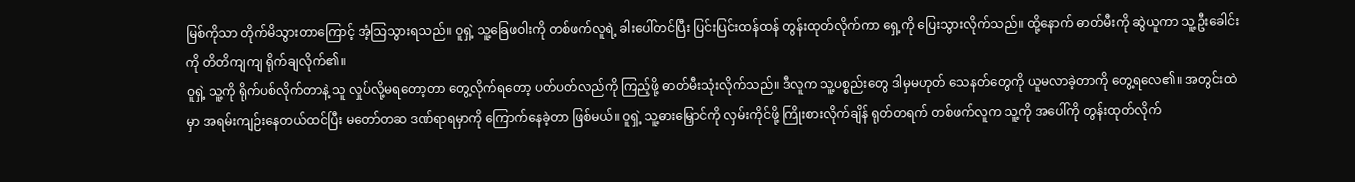မြစ်ကိုသာ တိုက်မိသွားတာကြောင့် အံ့သြသွားရသည်။ ဝူရှဲ့ သူ့ခြေဖဝါးကို တစ်ဖက်လူရဲ့ ခါးပေါ်တင်ပြီး ပြင်းပြင်းထန်ထန် တွန်းထုတ်လိုက်ကာ ရှေ့ကို ပြေးသွားလိုက်သည်။ ထို့နောက် ဓာတ်မီးကို ဆွဲယူကာ သူ့ဦးခေါင်းကို တိတိကျကျ ရိုက်ချလိုက်၏။
ဝူရှဲ့ သူ့ကို ရိုက်ပစ်လိုက်တာနဲ့ သူ လှုပ်လို့မရတော့တာ တွေ့လိုက်ရတော့ ပတ်ပတ်လည်ကို ကြည့်ဖို့ ဓာတ်မီးသုံးလိုက်သည်။ ဒီလူက သူ့ပစ္စည်းတွေ ဒါမှမဟုတ် သေနတ်တွေကို ယူမလာခဲ့တာကို တွေ့ရလေ၏။ အတွင်းထဲမှာ အရမ်းကျဉ်းနေတယ်ထင်ပြီး မတော်တဆ ဒဏ်ရာရမှာကို ကြောက်နေခဲ့တာ ဖြစ်မယ်။ ဝူရှဲ့ သူ့ဓားမြှောင်ကို လှမ်းကိုင်ဖို့ ကြိုးစားလိုက်ချိန် ရုတ်တရက် တစ်ဖက်လူက သူ့ကို အပေါ်ကို တွန်းထုတ်လိုက်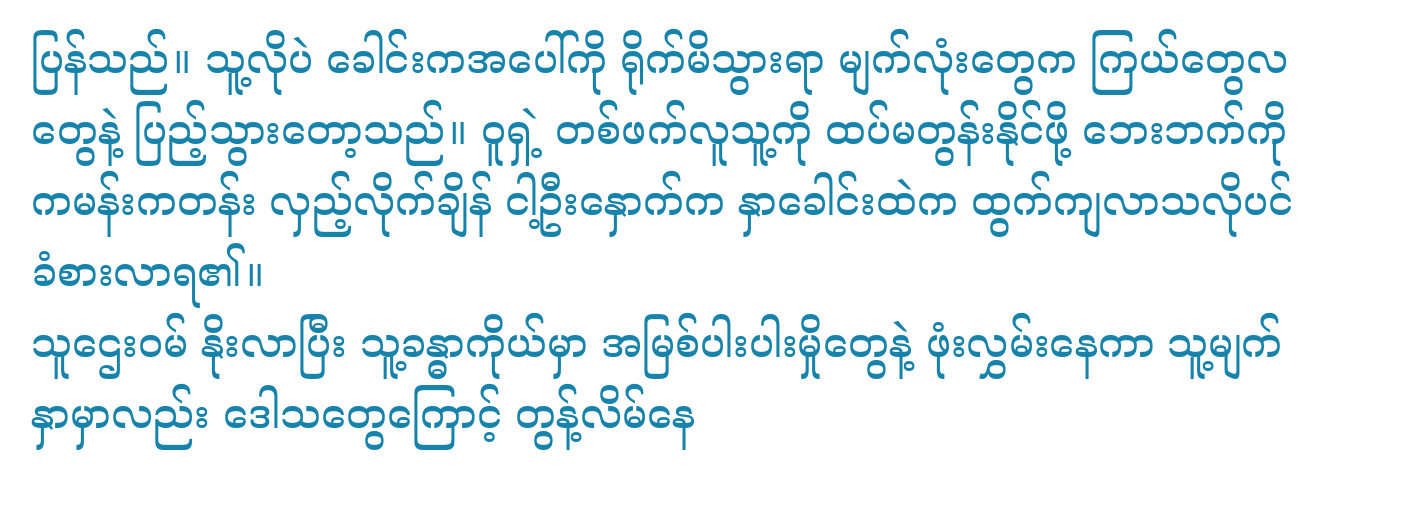ပြန်သည်။ သူ့လိုပဲ ခေါင်းကအပေါ်ကို ရိုက်မိသွားရာ မျက်လုံးတွေက ကြယ်တွေလတွေနဲ့ ပြည့်သွားတော့သည်။ ဝူရှဲ့ တစ်ဖက်လူသူ့ကို ထပ်မတွန်းနိုင်ဖို့ ဘေးဘက်ကို ကမန်းကတန်း လှည့်လိုက်ချိန် ငါ့ဦးနှောက်က နှာခေါင်းထဲက ထွက်ကျလာသလိုပင် ခံစားလာရ၏။
သူဌေးဝမ် နိုးလာပြီး သူ့ခန္ဓာကိုယ်မှာ အမြစ်ပါးပါးမှိုတွေနဲ့ ဖုံးလွှမ်းနေကာ သူ့မျက်နှာမှာလည်း ဒေါသတွေကြောင့် တွန့်လိမ်နေ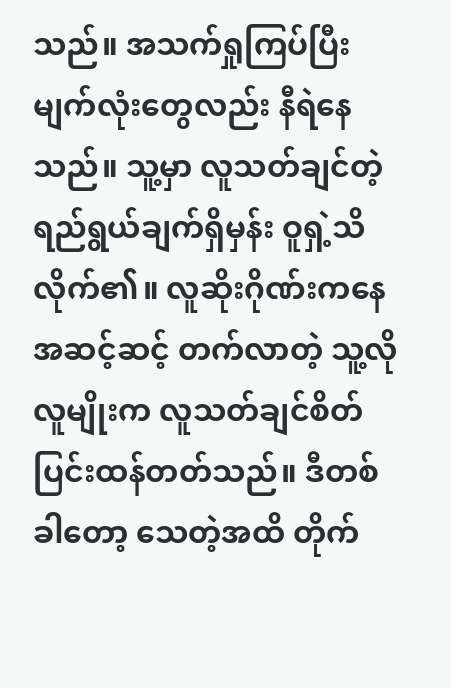သည်။ အသက်ရှုကြပ်ပြီး မျက်လုံးတွေလည်း နီရဲနေသည်။ သူ့မှာ လူသတ်ချင်တဲ့ ရည်ရွယ်ချက်ရှိမှန်း ဝူရှဲ့သိလိုက်၏။ လူဆိုးဂိုဏ်းကနေ အဆင့်ဆင့် တက်လာတဲ့ သူ့လိုလူမျိုးက လူသတ်ချင်စိတ် ပြင်းထန်တတ်သည်။ ဒီတစ်ခါတော့ သေတဲ့အထိ တိုက်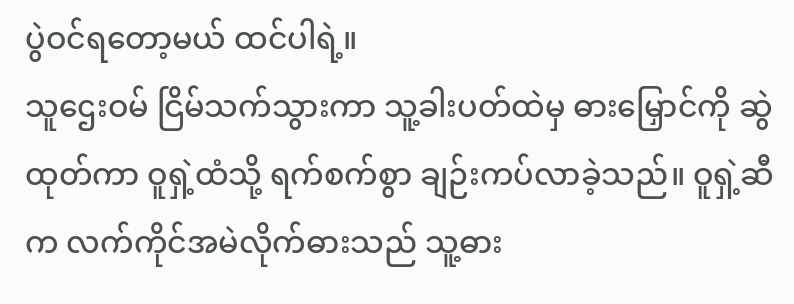ပွဲဝင်ရတော့မယ် ထင်ပါရဲ့။
သူဌေးဝမ် ငြိမ်သက်သွားကာ သူ့ခါးပတ်ထဲမှ ဓားမြှောင်ကို ဆွဲထုတ်ကာ ဝူရှဲ့ထံသို့ ရက်စက်စွာ ချဉ်းကပ်လာခဲ့သည်။ ဝူရှဲ့ဆီက လက်ကိုင်အမဲလိုက်ဓားသည် သူ့ဓား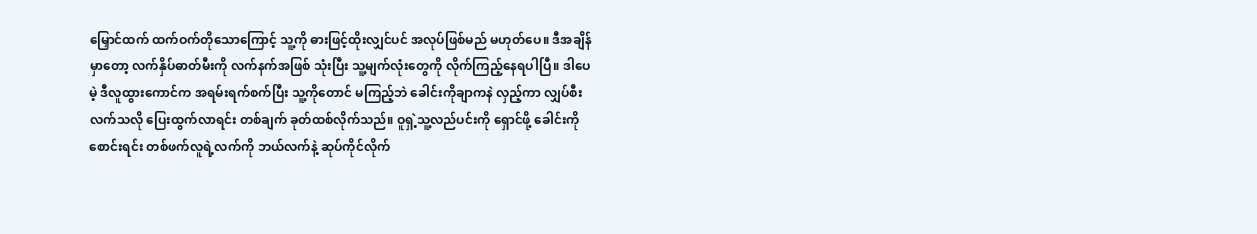မြှောင်ထက် ထက်ဝက်တိုသောကြောင့် သူ့ကို ဓားဖြင့်ထိုးလျှင်ပင် အလုပ်ဖြစ်မည် မဟုတ်ပေ။ ဒီအချိန်မှာတော့ လက်နှိပ်ဓာတ်မီးကို လက်နက်အဖြစ် သုံးပြီး သူ့မျက်လုံးတွေကို လိုက်ကြည့်နေရပါပြီ။ ဒါပေမဲ့ ဒီလူထွားကောင်က အရမ်းရက်စက်ပြီး သူ့ကိုတောင် မကြည့်ဘဲ ခေါင်းကိုချာကနဲ လှည့်ကာ လျှပ်စီးလက်သလို ပြေးထွက်လာရင်း တစ်ချက် ခုတ်ထစ်လိုက်သည်။ ဝူရှဲ့သူ့လည်ပင်းကို ရှောင်ဖို့ ခေါင်းကိုစောင်းရင်း တစ်ဖက်လူရဲ့လက်ကို ဘယ်လက်နဲ့ ဆုပ်ကိုင်လိုက်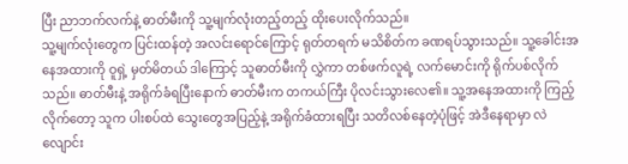ပြီး ညာဘက်လက်နဲ့ ဓာတ်မီးကို သူ့မျက်လုံးတည့်တည့် ထိုးပေးလိုက်သည်။
သူ့မျက်လုံးတွေက ပြင်းထန်တဲ့ အလင်းရောင်ကြောင့် ရုတ်တရက် မသိစိတ်က ခဏရပ်သွားသည်။ သူ့ခေါင်းအနေအထားကို ဝူရှဲ့ မှတ်မိတယ် ဒါကြောင့် သူဓာတ်မီးကို လွှဲကာ တစ်ဖက်လူရဲ့ လက်မောင်းကို ရိုက်ပစ်လိုက်သည်။ ဓာတ်မီးနဲ့ အရိုက်ခံရပြီးနောက် ဓာတ်မီးက တကယ်ကြီး ပိုလင်းသွားလေ၏။ သူ့အနေအထားကို ကြည့်လိုက်တော့ သူက ပါးစပ်ထဲ သွေးတွေအပြည့်နဲ့ အရိုက်ခံထားရပြီး သတိလစ်နေတဲ့ပုံဖြင့် အဲဒီနေရာမှာ လဲလျောင်း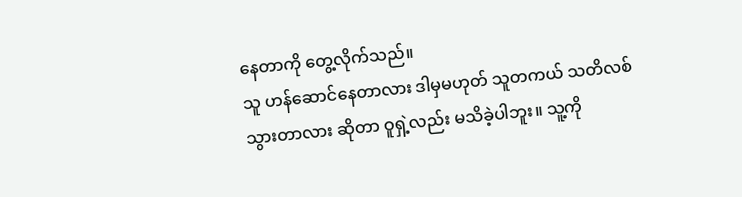နေတာကို တွေ့လိုက်သည်။
သူ ဟန်ဆောင်နေတာလား ဒါမှမဟုတ် သူတကယ် သတိလစ်သွားတာလား ဆိုတာ ဝူရှဲ့လည်း မသိခဲ့ပါဘူး။ သူ့ကို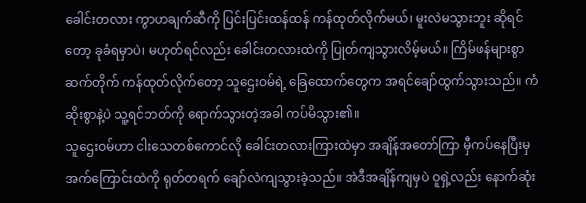ခေါင်းတလား ကွာဟချက်ဆီကို ပြင်းပြင်းထန်ထန် ကန်ထုတ်လိုက်မယ်၊ မူးလဲမသွားဘူး ဆိုရင်တော့ ခုခံရမှာပဲ၊ မဟုတ်ရင်လည်း ခေါင်းတလားထဲကို ပြုတ်ကျသွားလိမ့်မယ်။ ကြိမ်ဖန်များစွာ ဆက်တိုက် ကန်ထုတ်လိုက်တော့ သူဌေးဝမ်ရဲ့ ခြေထောက်တွေက အရင်ချော်ထွက်သွားသည်။ ကံဆိုးစွာနဲ့ပဲ သူ့ရင်ဘတ်ကို ရောက်သွားတဲ့အခါ ကပ်မိသွား၏။
သူဌေးဝမ်ဟာ ငါးသေတစ်ကောင်လို ခေါင်းတလားကြားထဲမှာ အချိန်အတော်ကြာ မှီကပ်နေပြီးမှ အက်ကြောင်းထဲကို ရုတ်တရက် ချော်လဲကျသွားခဲ့သည်။ အဲဒီအချိန်ကျမှပဲ ဝူရှဲ့လည်း နောက်ဆုံး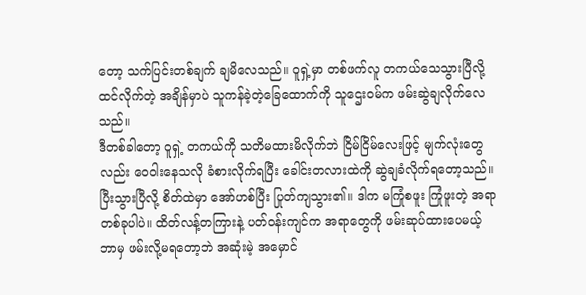တော့ သက်ပြင်းတစ်ချက် ချမိလေသည်။ ဝူရှဲ့မှာ တစ်ဖက်လူ တကယ်သေသွားပြီလို့ ထင်လိုက်တဲ့ အချိန်မှာပဲ သူကန်ခဲ့တဲ့ခြေထောက်ကို သူဌေးဝမ်က ဖမ်းဆွဲချလိုက်လေသည်။
ဒီတစ်ခါတော့ ဝူရှဲ့ တကယ်ကို သတိမထားမိလိုက်ဘဲ ငြိမ်ငြိမ်လေးဖြင့် မျက်လုံးတွေလည်း ဝေဝါးနေသလို ခံစားလိုက်ရပြီး ခေါင်းတလားထဲကို ဆွဲချခံလိုက်ရတော့သည်။ ပြီးသွားပြီလို့ စိတ်ထဲမှာ အော်ဟစ်ပြီး ပြုတ်ကျသွား၏။ ဒါက မကြုံစဖူး ကြုံဖူးတဲ့ အရာတစ်ခုပါပဲ။ ထိတ်လန့်တကြားနဲ့ ပတ်ဝန်းကျင်က အရာတွေကို ဖမ်းဆုပ်ထားပေမယ့် ဘာမှ ဖမ်းလို့မရတော့ဘဲ အဆုံးမဲ့ အမှောင်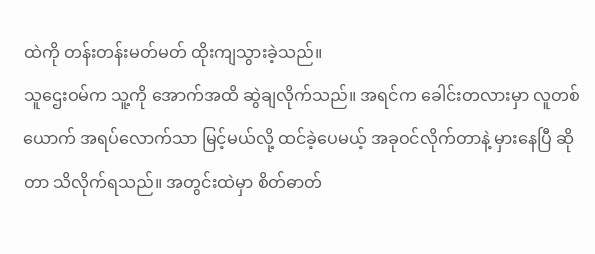ထဲကို တန်းတန်းမတ်မတ် ထိုးကျသွားခဲ့သည်။
သူဌေးဝမ်က သူ့ကို အောက်အထိ ဆွဲချလိုက်သည်။ အရင်က ခေါင်းတလားမှာ လူတစ်ယောက် အရပ်လောက်သာ မြင့်မယ်လို့ ထင်ခဲ့ပေမယ့် အခုဝင်လိုက်တာနဲ့ မှားနေပြီ ဆိုတာ သိလိုက်ရသည်။ အတွင်းထဲမှာ စိတ်ဓာတ်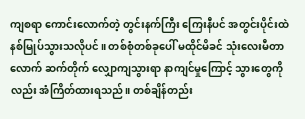ကျစရာ ကောင်းလောက်တဲ့ တွင်းနက်ကြီး ကြေးနီပင် အတွင်းပိုင်းထဲ နစ်မြုပ်သွားသလိုပင်။ တစ်စုံတစ်ခုပေါ် မထိုင်မိခင် သုံးလေးမီတာလောက် ဆက်တိုက် လျှောကျသွားရာ နာကျင်မှုကြောင့် သွားတွေကိုလည်း အံကြိတ်ထားရသည်။ တစ်ချိန်တည်း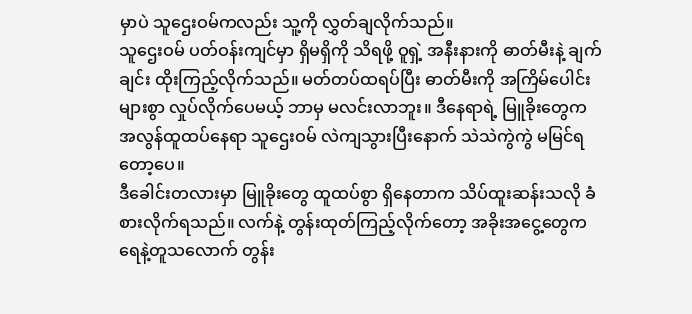မှာပဲ သူဌေးဝမ်ကလည်း သူ့ကို လွှတ်ချလိုက်သည်။
သူဌေးဝမ် ပတ်ဝန်းကျင်မှာ ရှိမရှိကို သိရဖို့ ဝူရှဲ့ အနီးနားကို ဓာတ်မီးနဲ့ ချက်ချင်း ထိုးကြည့်လိုက်သည်။ မတ်တပ်ထရပ်ပြီး ဓာတ်မီးကို အကြိမ်ပေါင်းများစွာ လှုပ်လိုက်ပေမယ့် ဘာမှ မလင်းလာဘူး။ ဒီနေရာရဲ့ မြူခိုးတွေက အလွန်ထူထပ်နေရာ သူဌေးဝမ် လဲကျသွားပြီးနောက် သဲသဲကွဲကွဲ မမြင်ရတော့ပေ။
ဒီခေါင်းတလားမှာ မြူခိုးတွေ ထူထပ်စွာ ရှိနေတာက သိပ်ထူးဆန်းသလို ခံစားလိုက်ရသည်။ လက်နဲ့ တွန်းထုတ်ကြည့်လိုက်တော့ အခိုးအငွေ့တွေက ရေနဲ့တူသလောက် တွန်း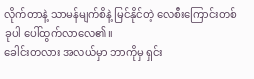လိုက်တာနဲ့ သာမန်မျက်စိနဲ့ မြင်နိုင်တဲ့ လေစီးကြောင်းတစ်ခုပါ ပေါ်ထွက်လာလေ၏။
ခေါင်းတလား အလယ်မှာ ဘာကိုမှ ရှင်း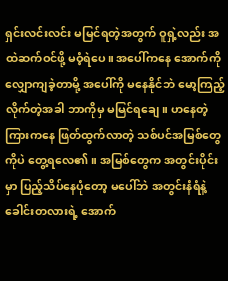ရှင်းလင်းလင်း မမြင်ရတဲ့အတွက် ဝူရှဲ့လည်း အထဲဆက်ဝင်ဖို့ မဝံ့ရဲပေ။ အပေါ်ကနေ အောက်ကို လျှောကျခဲ့တာမို့ အပေါ်ကို မနေနိုင်ဘဲ မော့ကြည့်လိုက်တဲ့အခါ ဘာကိုမှ မမြင်ရချေ။ ဟနေတဲ့ကြားကနေ ဖြတ်ထွက်လာတဲ့ သစ်ပင်အမြစ်တွေကိုပဲ တွေ့ရလေ၏။ အမြစ်တွေက အတွင်းပိုင်းမှာ ပြည့်သိပ်နေပုံတော့ မပေါ်ဘဲ အတွင်းနံရံနဲ့ ခေါင်းတလားရဲ့ အောက်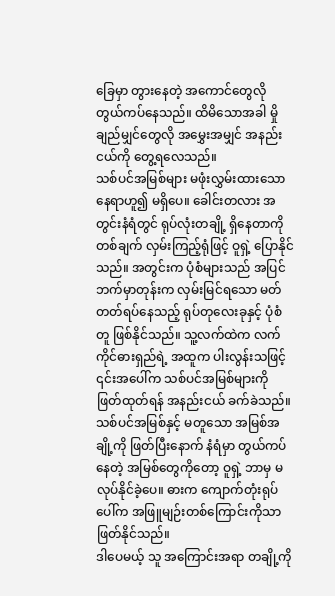ခြေမှာ တွားနေတဲ့ အကောင်တွေလို တွယ်ကပ်နေသည်။ ထိမိသောအခါ မှိုချည်မျှင်တွေလို အမွှေးအမျှင် အနည်းငယ်ကို တွေ့ရလေသည်။
သစ်ပင်အမြစ်များ မဖုံးလွှမ်းထားသော နေရာဟူ၍ မရှိပေ။ ခေါင်းတလား အတွင်းနံရံတွင် ရုပ်လုံးတချို့ ရှိနေတာကို တစ်ချက် လှမ်းကြည့်ရုံဖြင့် ဝူရှဲ့ ပြောနိုင်သည်။ အတွင်းက ပုံစံများသည် အပြင်ဘက်မှာတုန်းက လှမ်းမြင်ရသော မတ်တတ်ရပ်နေသည့် ရုပ်တုလေးခုနှင့် ပုံစံတူ ဖြစ်နိုင်သည်။ သူ့လက်ထဲက လက်ကိုင်ဓားရှည်ရဲ့ အထူက ပါးလွန်းသဖြင့် ၎င်းအပေါ်က သစ်ပင်အမြစ်များကို ဖြတ်ထုတ်ရန် အနည်းငယ် ခက်ခဲသည်။ သစ်ပင်အမြစ်နှင့် မတူသော အမြစ်အချို့ကို ဖြတ်ပြီးနောက် နံရံမှာ တွယ်ကပ်နေတဲ့ အမြစ်တွေကိုတော့ ဝူရှဲ့ ဘာမှ မလုပ်နိုင်ခဲ့ပေ။ ဓားက ကျောက်တုံးရုပ်ပေါ်က အဖြူမျဉ်းတစ်ကြောင်းကိုသာ ဖြတ်နိုင်သည်။
ဒါပေမယ့် သူ အကြောင်းအရာ တချို့ကို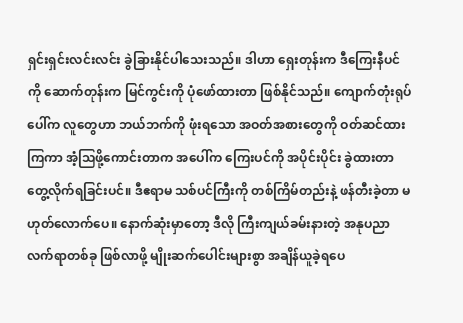ရှင်းရှင်းလင်းလင်း ခွဲခြားနိုင်ပါသေးသည်။ ဒါဟာ ရှေးတုန်းက ဒီကြေးနီပင်ကို ဆောက်တုန်းက မြင်ကွင်းကို ပုံဖော်ထားတာ ဖြစ်နိုင်သည်။ ကျောက်တုံးရုပ်ပေါ်က လူတွေဟာ ဘယ်ဘက်ကို ဖုံးရသော အဝတ်အစားတွေကို ဝတ်ဆင်ထားကြကာ အံ့သြဖို့ကောင်းတာက အပေါ်က ကြေးပင်ကို အပိုင်းပိုင်း ခွဲထားတာ တွေ့လိုက်ရခြင်းပင်။ ဒီဧရာမ သစ်ပင်ကြီးကို တစ်ကြိမ်တည်းနဲ့ ဖန်တီးခဲ့တာ မဟုတ်လောက်ပေ။ နောက်ဆုံးမှာတော့ ဒီလို ကြီးကျယ်ခမ်းနားတဲ့ အနုပညာ လက်ရာတစ်ခု ဖြစ်လာဖို့ မျိုးဆက်ပေါင်းများစွာ အချိန်ယူခဲ့ရပေ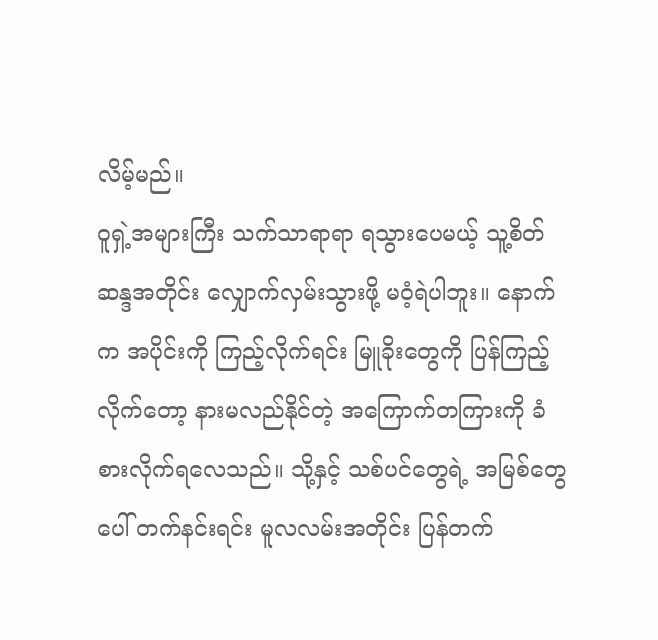လိမ့်မည်။
ဝူရှဲ့အများကြီး သက်သာရာရာ ရသွားပေမယ့် သူ့စိတ်ဆန္ဒအတိုင်း လျှောက်လှမ်းသွားဖို့ မဝံ့ရဲပါဘူး။ နောက်က အပိုင်းကို ကြည့်လိုက်ရင်း မြူခိုးတွေကို ပြန်ကြည့်လိုက်တော့ နားမလည်နိုင်တဲ့ အကြောက်တကြားကို ခံစားလိုက်ရလေသည်။ သို့နှင့် သစ်ပင်တွေရဲ့ အမြစ်တွေပေါ် တက်နင်းရင်း မူလလမ်းအတိုင်း ပြန်တက်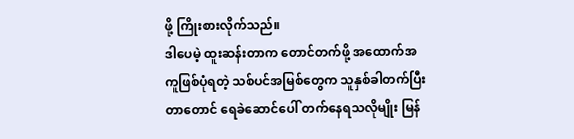ဖို့ ကြိုးစားလိုက်သည်။
ဒါပေမဲ့ ထူးဆန်းတာက တောင်တက်ဖို့ အထောက်အကူဖြစ်ပုံရတဲ့ သစ်ပင်အမြစ်တွေက သူနှစ်ခါတက်ပြီးတာတောင် ရေခဲဆောင်ပေါ် တက်နေရသလိုမျိုး မြန်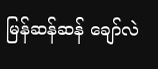မြန်ဆန်ဆန် ချော်လဲ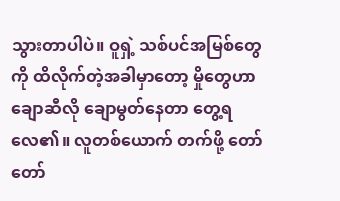သွားတာပါပဲ။ ဝူရှဲ့ သစ်ပင်အမြစ်တွေကို ထိလိုက်တဲ့အခါမှာတော့ မှိုတွေဟာ ချောဆီလို ချောမွတ်နေတာ တွေ့ရလေ၏။ လူတစ်ယောက် တက်ဖို့ တော်တော်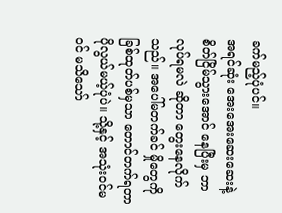ခက်မည့်ပုံပင်။
အရင်ဆုံး အေးအေးဆေးဆေးနဲ့ စိတ်ငြိမ်သွားအောင် နေပြီးမှ ဘာလုပ်ရမလဲ ဆိုတာ တွေးနေလိုက်သည်။ အပေါ်မတက်ခင် မှိုတွေကို ခြစ်ထုတ်ပစ်မှသာ တောင်တက်ရတာ ပိုလွယ်မယ့်ပုံပဲ။ သို့နှင့် အသုံးဝင်မဝင် မသိသော်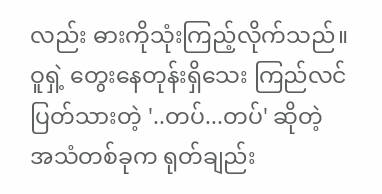လည်း ဓားကိုသုံးကြည့်လိုက်သည်။
ဝူရှဲ့ တွေးနေတုန်းရှိသေး ကြည်လင်ပြတ်သားတဲ့ '..တပ်...တပ်' ဆိုတဲ့ အသံတစ်ခုက ရုတ်ချည်း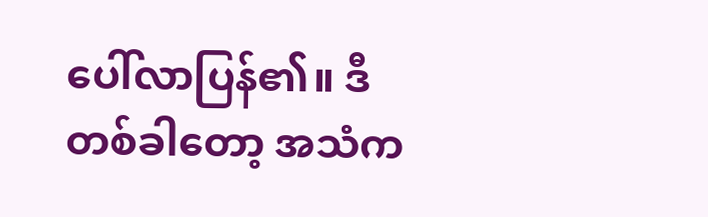ပေါ်လာပြန်၏။ ဒီတစ်ခါတော့ အသံက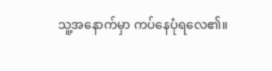သူ့အနောက်မှာ ကပ်နေပုံရလေ၏။